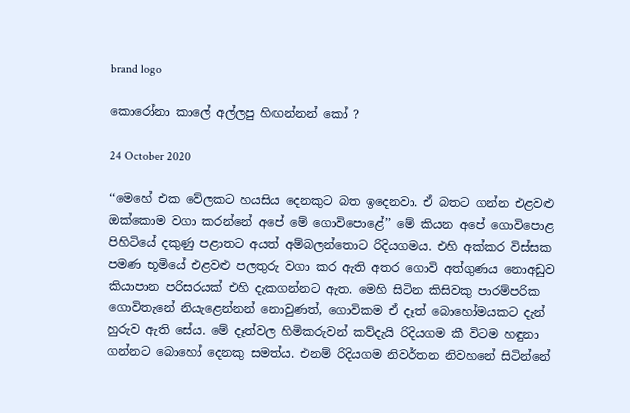brand logo

කොරෝනා කාලේ අල්ලපු හිඟන්නන් කෝ ?

24 October 2020

‘‘මෙහේ එක වේලකට හයසිය දෙනකුට බත ඉදෙනවා. ඒ බතට ගන්න එළවළු ඔක්කොම වගා කරන්නේ අපේ මේ ගොවිපොළේ’’ මේ කියන අපේ ගොවිපොළ පිහිටියේ දකුණු පළාතට අයත් අම්බලන්තොට රිදියගමය. එහි අක්කර විස්සක පමණ භූමියේ එළවළු පලතුරු වගා කර ඇති අතර ගොවි අත්ගුණය නොඅඩුව කියාපාන පරිසරයක් එහි දැකගන්නට ඇත. මෙහි සිටින කිසිවකු පාරම්පරික ගොවිතැනේ නියැළෙන්නන් නොවුණත්, ගොවිකම ඒ දෑත් බොහෝමයකට දැන් හුරුව ඇති සේය. මේ දෑත්වල හිමිකරුවන් කව්දැයි රිදියගම කී විටම හඳුනා ගන්නට බොහෝ දෙනකු සමත්ය. එනම් රිදියගම නිවර්තන නිවහනේ සිටින්නේ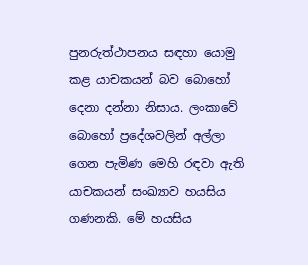පුනරුත්ථාපනය සඳහා යොමු කළ යාචකයන් බව බොහෝ දෙනා දන්නා නිසාය. ලංකාවේ බොහෝ ප්‍රදේශවලින් අල්ලා ගෙන පැමිණ මෙහි රඳවා ඇති යාචකයන් සංඛ්‍යාව හයසිය ගණනකි. මේ හයසිය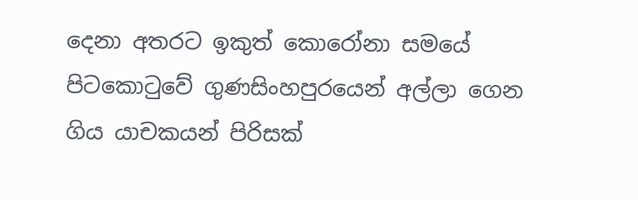දෙනා අතරට ඉකුත් කොරෝනා සමයේ පිටකොටුවේ ගුණසිංහපුරයෙන් අල්ලා ගෙන ගිය යාචකයන් පිරිසක්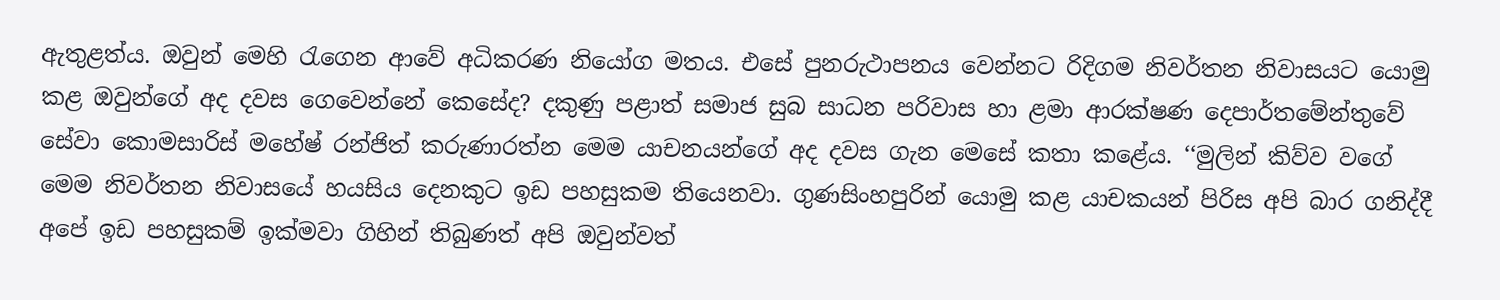ඇතුළත්ය. ඔවුන් මෙහි රැගෙන ආවේ අධිකරණ නියෝග මතය. එසේ පුනරුථාපනය වෙන්නට රිදිගම නිවර්තන නිවාසයට යොමු කළ ඔවුන්ගේ අද දවස ගෙවෙන්නේ කෙසේද? දකුණු පළාත් සමාජ සුබ සාධන පරිවාස හා ළමා ආරක්ෂණ දෙපාර්තමේන්තුවේ සේවා කොමසාරිස් මහේෂ් රන්ජිත් කරුණාරත්න මෙම යාචනයන්ගේ අද දවස ගැන මෙසේ කතා කළේය. ‘‘මුලින් කිව්ව වගේ මෙම නිවර්තන නිවාසයේ හයසිය දෙනකුට ඉඩ පහසුකම තියෙනවා. ගුණසිංහපුරින් යොමු කළ යාචකයන් පිරිස අපි බාර ගනිද්දී අපේ ඉඩ පහසුකම් ඉක්මවා ගිහින් තිබුණත් අපි ඔවුන්වත්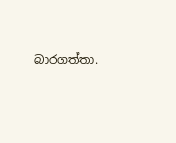බාරගත්තා.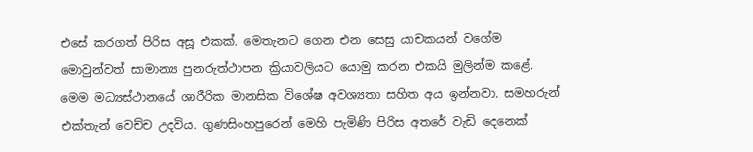එසේ කරගත් පිරිස අසූ එකක්. මෙතැනට ගෙන එන සෙසු යාචකයන් වගේම මොවුන්වත් සාමාන්‍ය පුනරුත්ථාපන ක්‍රියාවලියට යොමු කරන එකයි මුලින්ම කළේ. මෙම මධ්‍යස්ථානයේ ශාරීරික මානසික විශේෂ අවශ්‍යතා සහිත අය ඉන්නවා. සමහරුන් එක්තැන් වෙච්ච උදවිය. ගුණසිංහපුරෙන් මෙහි පැමිණි පිරිස අතරේ වැඩි දෙනෙක්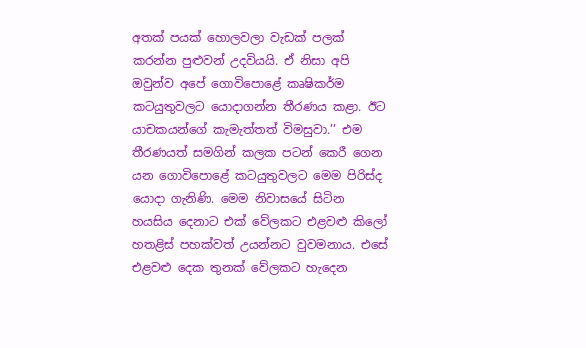අතක් පයක් හොලවලා වැඩක් පලක් කරන්න පුළුවන් උදවියයි. ඒ නිසා අපි ඔවුන්ව අපේ ගොවිපොළේ කෘෂිකර්ම කටයුතුවලට යොදාගන්න තීරණය කළා. ඊට යාචකයන්ගේ කැමැත්තත් විමසුවා.’’ එම තීරණයත් සමගින් කලක පටන් කෙරී ගෙන යන ගොවිපොළේ කටයුතුවලට මෙම පිරිස්ද යොදා ගැනිණි. මෙම නිවාසයේ සිටින හයසිය දෙනාට එක් වේලකට එළවළු කිලෝ හතළිස් පහක්වත් උයන්නට වුවමනාය. එසේ එළවළු දෙක තුනක් වේලකට හැදෙන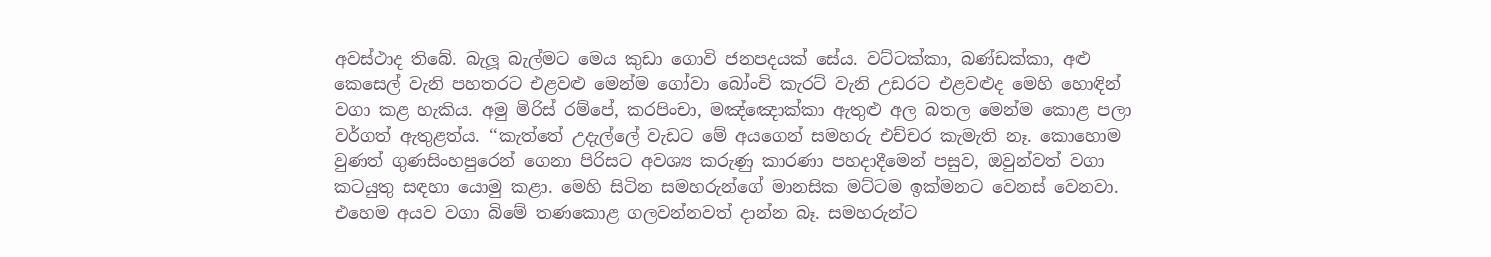අවස්ථාද තිබේ. බැලූ බැල්මට මෙය කුඩා ගොවි ජනපදයක් සේය. වට්ටක්කා, බණ්ඩක්කා, අළු කෙසෙල් වැනි පහතරට එළවළු මෙන්ම ගෝවා බෝංචි කැරට් වැනි උඩරට එළවළුද මෙහි හොඳින් වගා කළ හැකිය. අමු මිරිස් රම්පේ, කරපිංචා, මඤ්ඤොක්කා ඇතුළු අල බතල මෙන්ම කොළ පලා වර්ගත් ඇතුළත්ය. ‘‘කැත්තේ උදැල්ලේ වැඩට මේ අයගෙන් සමහරු එච්චර කැමැති නෑ. කොහොම වුණත් ගුණසිංහපුරෙන් ගෙනා පිරිසට අවශ්‍ය කරුණු කාරණා පහදාදීමෙන් පසුව, ඔවුන්වත් වගා කටයුතු සඳහා යොමු කළා. මෙහි සිටින සමහරුන්ගේ මානසික මට්ටම ඉක්මනට වෙනස් වෙනවා. එහෙම අයව වගා බිමේ තණකොළ ගලවන්නවත් දාන්න බෑ. සමහරුන්ට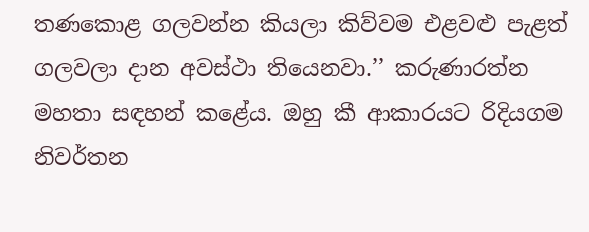තණකොළ ගලවන්න කියලා කිව්වම එළවළු පැළත් ගලවලා දාන අවස්ථා තියෙනවා.’’ කරුණාරත්න මහතා සඳහන් කළේය. ඔහු කී ආකාරයට රිදියගම නිවර්තන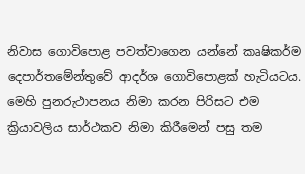නිවාස ගොවිපොළ පවත්වාගෙන යන්නේ කෘෂිකර්ම දෙපාර්තමේන්තුවේ ආදර්ශ ගොවිපොළක් හැටියටය. මෙහි පුනරුථාපනය නිමා කරන පිරිසට එම ක්‍රියාවලිය සාර්ථකව නිමා කිරීමෙන් පසු තම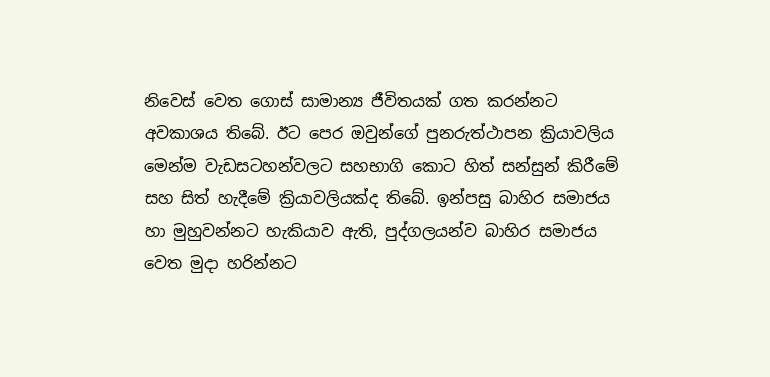නිවෙස් වෙත ගොස් සාමාන්‍ය ජීවිතයක් ගත කරන්නට අවකාශය තිබේ. ඊට පෙර ඔවුන්ගේ පුනරුත්ථාපන ක්‍රියාවලිය මෙන්ම වැඩසටහන්වලට සහභාගි කොට හිත් සන්සුන් කිරීමේ සහ සිත් හැදීමේ ක්‍රියාවලියක්ද තිබේ. ඉන්පසු බාහිර සමාජය හා මුහුවන්නට හැකියාව ඇති, පුද්ගලයන්ව බාහිර සමාජය වෙත මුදා හරින්නට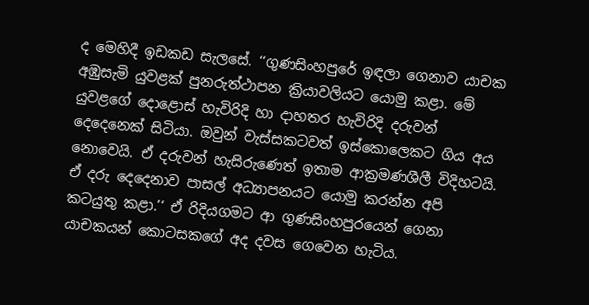ද මෙහිදී ඉඩකඩ සැලසේ. ‘‘ගුණසිංහපුරේ ඉඳලා ගෙනාව යාචක අඹුසැමි යුවළක් පුනරුත්ථාපන ක්‍රියාවලියට යොමු කළා. මේ යුවළගේ දොළොස් හැවිරිදි හා දාහතර හැවිරිදි දරුවන් දෙදෙනෙක් සිටියා. ඔවුන් වැස්සකටවත් ඉස්කොලෙකට ගිය අය නොවෙයි. ඒ දරුවන් හැසිරුණෙත් ඉතාම ආක්‍රමණශීලී විදිහටයි. ඒ දරු දෙදෙනාව පාසල් අධ්‍යාපනයට යොමු කරන්න අපි කටයුතු කළා.’‘ ඒ රිදියගමට ආ ගුණසිංහපුරයෙන් ගෙනා යාචකයන් කොටසකගේ අද දවස ගෙවෙන හැටිය.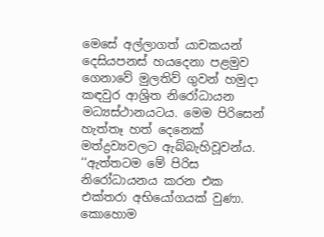මෙසේ අල්ලාගත් යාචකයන් දෙසියපනස් හයදෙනා පළමුව ගෙනාවේ මුලතිව් ගුවන් හමුදා කඳවුර ආශ්‍රිත නිරෝධායන මධ්‍යස්ථානයටය. මෙම පිරිසෙන් හැත්තෑ හත් දෙනෙක් මත්ද්‍රව්‍යවලට ඇබ්බැහිවූවන්ය. ‘‘ඇත්තටම මේ පිරිස නිරෝධායනය කරන එක එක්තරා අභියෝගයක් වුණා. කොහොම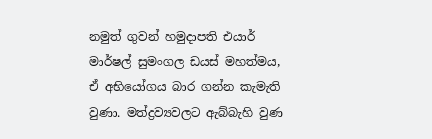නමුත් ගුවන් හමුදාපති එයාර් මාර්ෂල් සුමංගල ඩයස් මහත්මය, ඒ අභියෝගය බාර ගන්න කැමැති වුණා. මත්ද්‍රව්‍යවලට ඇබ්බැහි වුණ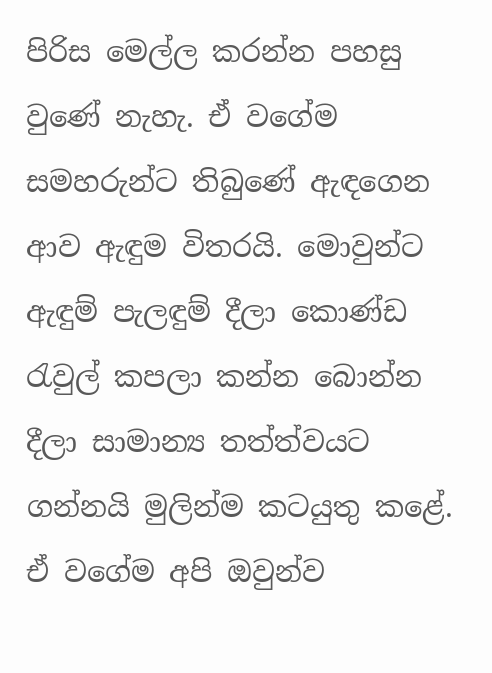පිරිස මෙල්ල කරන්න පහසු වුණේ නැහැ. ඒ වගේම සමහරුන්ට තිබුණේ ඇඳගෙන ආව ඇඳුම විතරයි. මොවුන්ට ඇඳුම් පැලඳුම් දීලා කොණ්ඩ රැවුල් කපලා කන්න බොන්න දීලා සාමාන්‍ය තත්ත්වයට ගන්නයි මුලින්ම කටයුතු කළේ. ඒ වගේම අපි ඔවුන්ව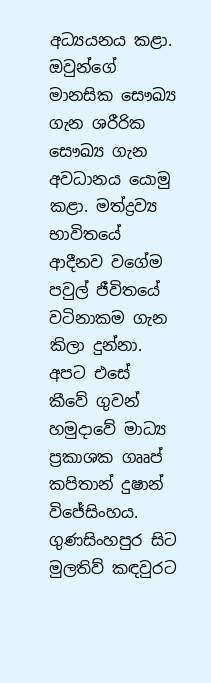අධ්‍යයනය කළා. ඔවුන්ගේ මානසික සෞඛ්‍ය ගැන ශරීරික සෞඛ්‍ය ගැන අවධානය යොමු කළා. මත්ද්‍රව්‍ය භාවිතයේ ආදීනව වගේම පවුල් ජීවිතයේ වටිනාකම ගැන කිලා දුන්නා. අපට එසේ කීවේ ගුවන් හමුදාවේ මාධ්‍ය ප්‍රකාශක ගෲප් කපිතාන් දුෂාන් විජේසිංහය. ගුණසිංහපුර සිට මුලතිව් කඳවුරට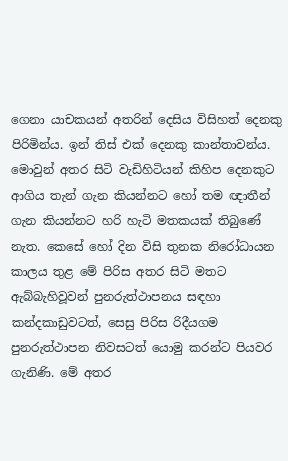ගෙනා යාචකයන් අතරින් දෙසිය විසිහත් දෙනකු පිරිමින්ය. ඉන් තිස් එක් දෙනකු කාන්තාවන්ය. මොවුන් අතර සිටි වැඩිහිටියන් කිහිප දෙනකුට ආගිය තැන් ගැන කියන්නට හෝ තම ඥාතීන් ගැන කියන්නට හරි හැටි මතකයක් තිබුණේ නැත. කෙසේ හෝ දින විසි තුනක නිරෝධායන කාලය තුළ මේ පිරිස අතර සිටි මතට ඇබ්බැහිවූවන් පුනරුත්ථාපනය සඳහා කන්දකාඩුවටත්, සෙසු පිරිස රිදීයගම පුනරුත්ථාපන නිවසටත් යොමු කරන්ට පියවර ගැනිණි. මේ අතර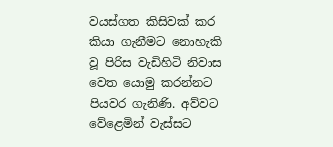වයස්ගත කිසිවක් කර කියා ගැනීමට නොහැකි වූ පිරිස වැඩිහිටි නිවාස වෙත යොමු කරන්නට පියවර ගැනිණි. අව්වට වේළෙමින් වැස්සට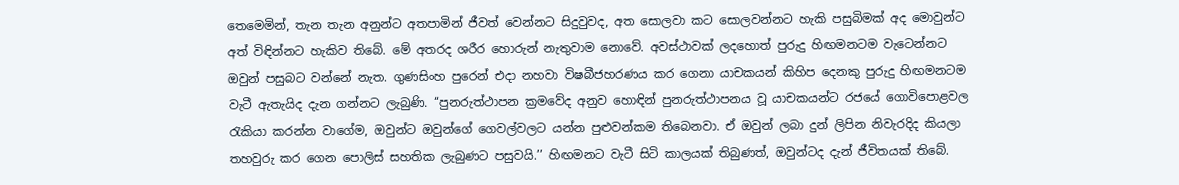තෙමෙමින්, තැන තැන අනුන්ට අතපාමින් ජීවත් වෙන්නට සිදුවුවද, අත සොලවා කට සොලවන්නට හැකි පසුබිමක් අද මොවුන්ට අත් විඳින්නට හැකිව තිබේ. මේ අතරද ශරීර හොරුන් නැතුවාම නොවේ. අවස්ථාවක් ලදහොත් පුරුදු හිඟමනටම වැටෙන්නට ඔවුන් පසුබට වන්නේ නැත. ගුණසිංහ පුරෙන් එදා නහවා විෂබීජහරණය කර ගෙනා යාචකයන් කිහිප දෙනකු පුරුදු හිඟමනටම වැටී ඇතැයිද දැන ගන්නට ලැබුණි. ‘‘පුනරුත්ථාපන ක්‍රමවේද අනුව හොඳින් පුනරුත්ථාපනය වූ යාචකයන්ට රජයේ ගොවිපොළවල රැකියා කරන්න වාගේම, ඔවුන්ට ඔවුන්ගේ ගෙවල්වලට යන්න පුළුවන්කම තිබෙනවා. ඒ ඔවුන් ලබා දුන් ලිපින නිවැරදිද කියලා තහවුරු කර ගෙන පොලිස් සහතික ලැබුණට පසුවයි.’’ හිඟමනට වැටී සිටි කාලයක් තිබුණත්, ඔවුන්ටද දැන් ජීවිතයක් තිබේ.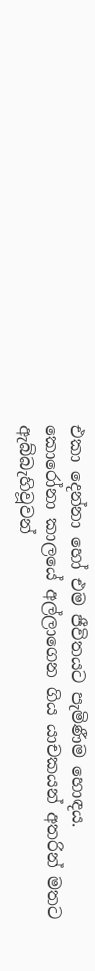එකා දෙන්නා හෝ එම ජීවිතයට පැමිණීම හොඳය. කොරෝනා කාලයේ අල්ලාගෙන ගිය යාචකයන් අතරින් මතට ඇබ්බැහිවූවන්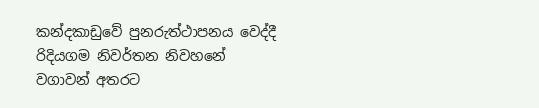කන්දකාඩුවේ පුනරුත්ථාපනය වෙද්දී රිදියගම නිවර්තන නිවහනේ වගාවන් අතරට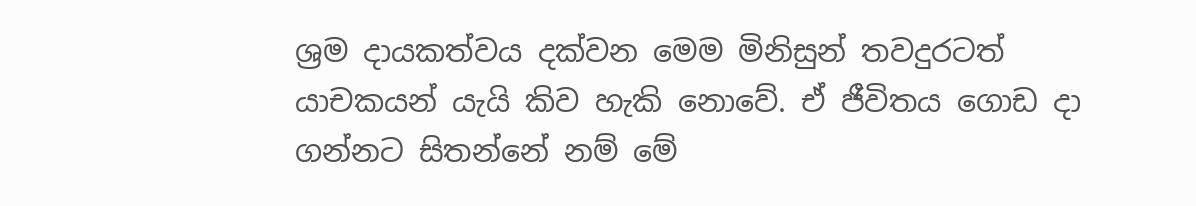ශ්‍රම දායකත්වය දක්වන මෙම මිනිසුන් තවදුරටත් යාචකයන් යැයි කිව හැකි නොවේ. ඒ ජීවිතය ගොඩ දා ගන්නට සිතන්නේ නම් මේ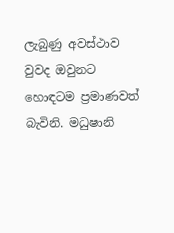ලැබුණු අවස්ථාව වුවද ඔවුනට හොඳටම ප්‍රමාණවත් බැවිනි. මධුෂානි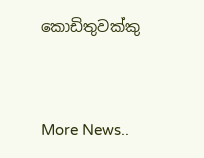කොඩිතුවක්කු


More News..